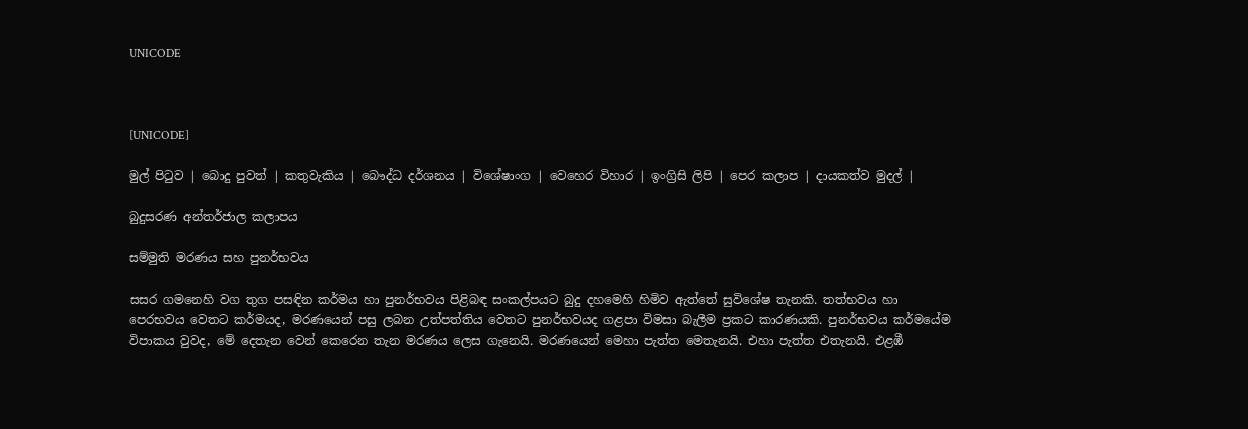UNICODE



[UNICODE]

මුල් පිටුව | බොදු පුවත් | කතුවැකිය | බෞද්ධ දර්ශනය | විශේෂාංග | වෙහෙර විහාර | ඉංග්‍රිසි ලිපි | පෙර කලාප | දායකත්ව මුදල් |

බුදුසරණ අන්තර්ජාල කලාපය

සම්මුති මරණය සහ පුනර්භවය

සසර ගමනෙහි වග තුග පසඳින කර්මය හා පුනර්භවය පිළිබඳ සංකල්පයට බුදු දහමෙහි හිමිව ඇත්තේ සුවිශේෂ තැනකි. තත්භවය හා පෙරභවය වෙතට කර්මයද, මරණයෙන් පසු ලබන උත්පත්තිය වෙතට පුනර්භවයද ගළපා විමසා බැලීම ප්‍රකට කාරණයකි. පුනර්භවය කර්මයේම විපාකය වුවද, මේ දෙතැන වෙන් කෙරෙන තැන මරණය ලෙස ගැනෙයි. මරණයෙන් මෙහා පැත්ත මෙතැනයි. එහා පැත්ත එතැනයි. එළඹී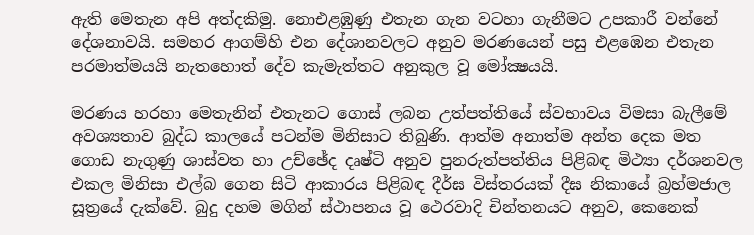ඇති මෙතැන අපි අත්දකිමු. නොඑළඹුණු එතැන ගැන වටහා ගැනීමට උපකාරී වන්නේ දේශනාවයි. සමහර ආගම්හි එන දේශානවලට අනුව මරණයෙන් පසු එළඹෙන එතැන පරමාත්මයයි නැතහොත් දේව කැමැත්තට අනුකුල වූ මෝක්‍ෂයයි.

මරණය හරහා මෙතැනින් එතැනට ගොස් ලබන උත්පත්තියේ ස්වභාවය විමසා බැලීමේ අවශ්‍යතාව බුද්ධ කාලයේ පටන්ම මිනිසාට තිබුණි. ආත්ම අනාත්ම අන්ත දෙක මත ගොඩ නැගුණු ශාස්වත හා උච්ඡේද දෘෂ්ටි අනුව පුනරුත්පත්තිය පිළිබඳ මිථ්‍යා දර්ශනවල එකල මිනිසා එල්බ ගෙන සිටි ආකාරය පිළිබඳ දීර්ඝ විස්තරයක් දීඝ නිකායේ බ්‍රහ්මජාල සූත්‍රයේ දැක්වේ. බුදු දහම මගින් ස්ථාපනය වූ ථෙරවාදි චින්තනයට අනුව, කෙනෙක්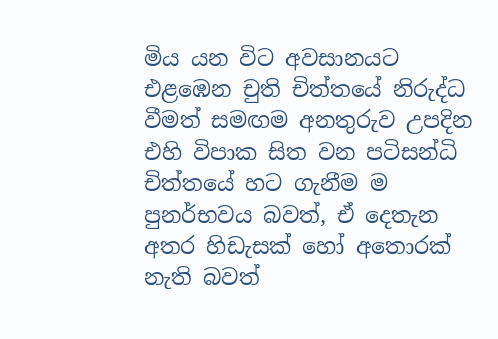මිය යන විට අවසානයට එළඹෙන චුති චිත්තයේ නිරුද්ධ වීමත් සමඟම අනතුරුව උපදින එහි විපාක සිත වන පටිසන්ධි චිත්තයේ හට ගැනීම ම පුනර්භවය බවත්, ඒ දෙතැන අතර හිඩැසක් හෝ අතොරක් නැති බවත්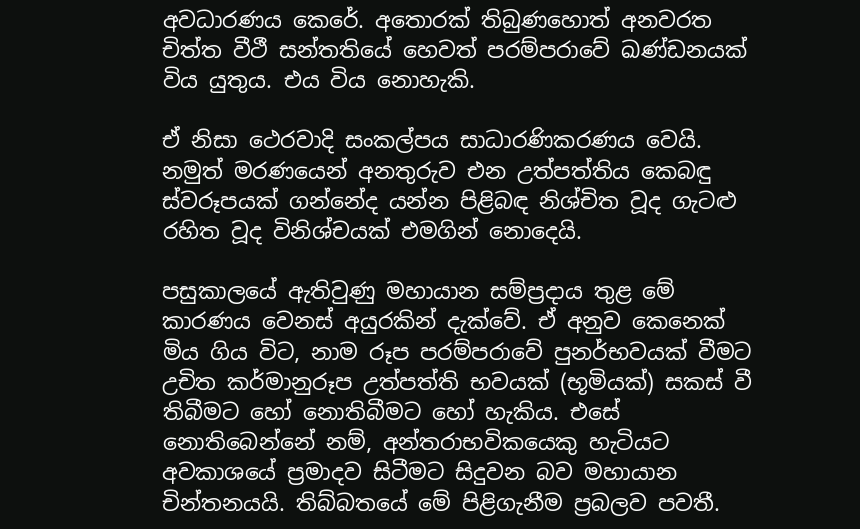අවධාරණය කෙරේ. අතොරක් තිබුණහොත් අනවරත චිත්ත වීථී සන්තතියේ හෙවත් පරම්පරාවේ ඛණ්ඩනයක් විය යුතුය. එය විය නොහැකි.

ඒ නිසා ථෙරවාදි සංකල්පය සාධාරණිකරණය වෙයි. නමුත් මරණයෙන් අනතුරුව එන උත්පත්තිය කෙබඳු ස්වරූපයක් ගන්නේද යන්න පිළිබඳ නිශ්චිත වූද ගැටළු රහිත වූද විනිශ්චයක් එමගින් නොදෙයි.

පසුකාලයේ ඇතිවුණු මහායාන සම්ප්‍රදාය තුළ මේ කාරණය වෙනස් අයුරකින් දැක්වේ. ඒ අනුව කෙනෙක් මිය ගිය විට, නාම රූප පරම්පරාවේ පුනර්භවයක් වීමට උචිත කර්මානුරූප උත්පත්ති භවයක් (භූමියක්) සකස් වී තිබීමට හෝ නොතිබීමට හෝ හැකිය. එසේ නොතිබෙන්නේ නම්, අන්තරාභවිකයෙකු හැටියට අවකාශයේ ප්‍රමාදව සිටීමට සිදුවන බව මහායාන චින්තනයයි. තිබ්බතයේ මේ පිළිගැනීම ප්‍රබලව පවතී.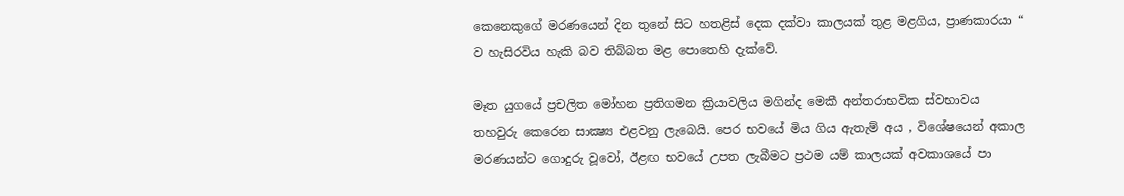කෙනෙකුගේ මරණයෙන් දින තුනේ සිට හතළිස් දෙක දක්වා කාලයක් තුළ මළගිය, ප්‍රාණකාරයා “ ව හැසිරවිය හැකි බව තිබ්බත මළ පොතෙහි දැක්වේ.

මෑත යුගයේ ප්‍රචලිත මෝහන ප්‍රතිගමන ක්‍රියාවලිය මගින්ද මෙකී අන්තරාභවික ස්වභාවය තහවුරු කෙරෙන සාක්‍ෂ්‍ය එළවනු ලැබෙයි. පෙර භවයේ මිය ගිය ඇතැම් අය , විශේෂයෙන් අකාල මරණයන්ට ගොදුරු වූවෝ, ඊළඟ භවයේ උපත ලැබීමට ප්‍රථම යම් කාලයක් අවකාශයේ පා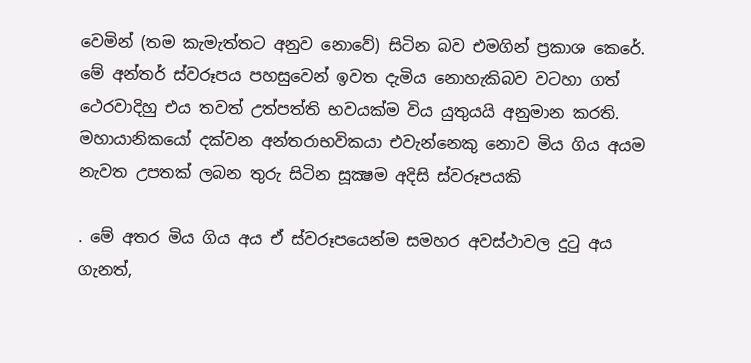වෙමින් (තම කැමැත්තට අනුව නොවේ) සිටින බව එමගින් ප්‍රකාශ කෙරේ. මේ අන්තර් ස්වරූපය පහසුවෙන් ඉවත දැමිය නොහැකිබව වටහා ගත් ථෙරවාදිහු එය තවත් උත්පත්ති භවයක්ම විය යුතුයයි අනුමාන කරති. මහායානිකයෝ දක්වන අන්තරාභවිකයා එවැන්නෙකු නොව මිය ගිය අයම නැවත උපතක් ලබන තුරු සිටින සූක්‍ෂම අදිසි ස්වරූපයකි

. මේ අතර මිය ගිය අය ඒ ස්වරූපයෙන්ම සමහර අවස්ථාවල දුටු අය ගැනත්,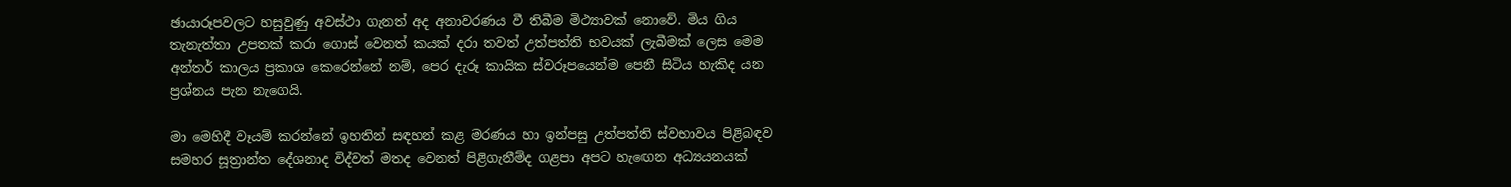ඡායාරූපවලට හසුවුණු අවස්ථා ගැනත් අද අනාවරණය වී තිබීම මිථ්‍යාවක් නොවේ. මිය ගිය තැනැත්තා උපතක් කරා ගොස් වෙනත් කයක් දරා තවත් උත්පත්ති භවයක් ලැබීමක් ලෙස මෙම අන්තර් කාලය ප්‍රකාශ කෙරෙන්නේ නම්, පෙර දැරූ කායික ස්වරූපයෙන්ම පෙනී සිටිය හැකිද යන ප්‍රශ්නය පැන නැගෙයි.

මා මෙහිදී වෑයම් කරන්නේ ඉහතින් සඳහන් කළ මරණය හා ඉන්පසු උත්පත්ති ස්වභාවය පිළිබඳව සමහර සූත්‍රාන්ත දේශනාද විද්වත් මතද වෙනත් පිළිගැනීම්ද ගළපා අපට හැඟෙන අධ්‍යයනයක්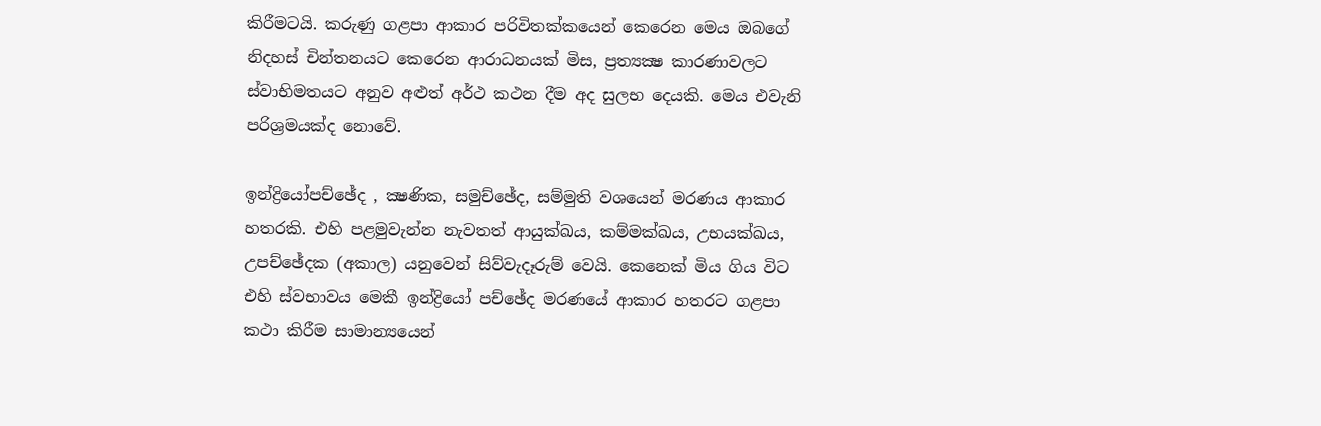කිරීමටයි. කරුණු ගළපා ආකාර පරිවිතක්කයෙන් කෙරෙන මෙය ඔබගේ නිදහස් චින්තනයට කෙරෙන ආරාධනයක් මිස, ප්‍රත්‍යක්‍ෂ කාරණාවලට ස්වාභිමතයට අනුව අළුත් අර්ථ කථන දීම අද සුලභ දෙයකි. මෙය එවැනි පරිශ්‍රමයක්ද නොවේ.

ඉන්ද්‍රියෝපච්ඡේද , ක්‍ෂණික, සමුච්ඡේද, සම්මුති වශයෙන් මරණය ආකාර හතරකි. එහි පළමුවැන්න නැවතත් ආයුක්ඛය, කම්මක්ඛය, උභයක්ඛය, උපච්ඡේදක (අකාල) යනුවෙන් සිව්වැදෑරුම් වෙයි. කෙනෙක් මිය ගිය විට එහි ස්වභාවය මෙකී ඉන්ද්‍රියෝ පච්ඡේද මරණයේ ආකාර හතරට ගළපා කථා කිරීම සාමාන්‍යයෙන්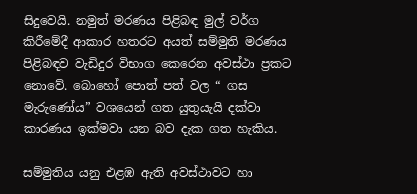සිදුවෙයි. නමුත් මරණය පිළිබඳ මුල් වර්ග කිරීමේදී ආකාර හතරට අයත් සම්මුති මරණය පිළිබඳව වැඩිදුර විභාග කෙරෙන අවස්ථා ප්‍රකට නොවේ. බොහෝ පොත් පත් වල “ ගස මැරුණෝය” වශයෙන් ගත යුතුයැයි දක්වා කාරණය ඉක්මවා යන බව දැක ගත හැකිය.

සම්මුතිය යනු එළඹ ඇති අවස්ථාවට හා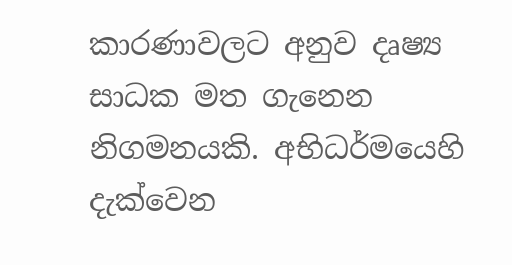කාරණාවලට අනුව දෘෂ්‍ය සාධක මත ගැනෙන නිගමනයකි. අභිධර්මයෙහි දැක්වෙන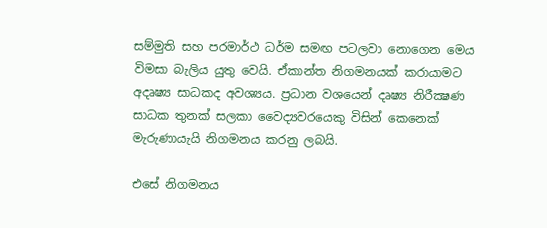සම්මුති සහ පරමාර්ථ ධර්ම සමඟ පටලවා නොගෙන මෙය විමසා බැලිය යුතු වෙයි. ඒකාන්ත නිගමනයක් කරායාමට අදෘෂ්‍ය සාධකද අවශ්‍යය. ප්‍රධාන වශයෙන් දෘෂ්‍ය නිරීක්‍ෂණ සාධක තුනක් සලකා වෛද්‍යවරයෙකු විසින් කෙනෙක් මැරුණායැයි නිගමනය කරනු ලබයි.

එසේ නිගමනය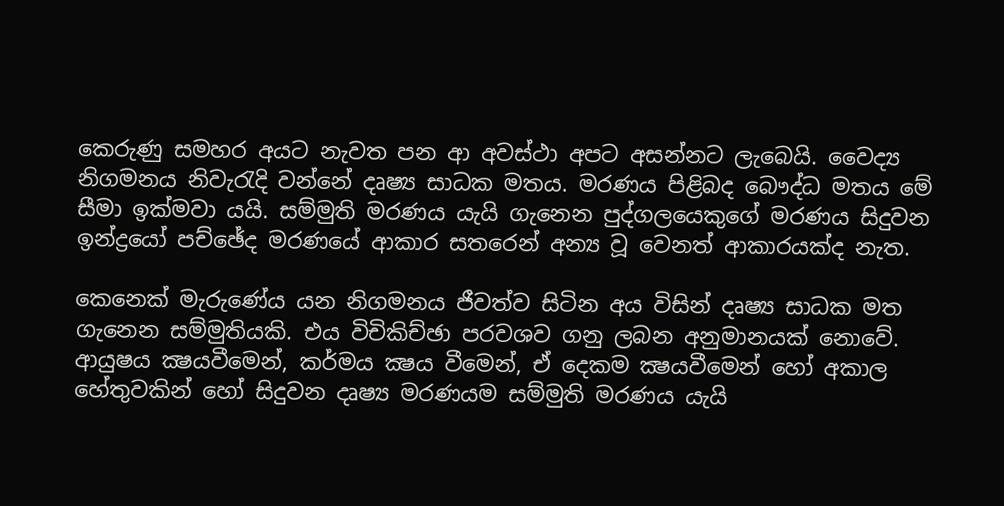කෙරුණු සමහර අයට නැවත පන ආ අවස්ථා අපට අසන්නට ලැබෙයි. වෛද්‍ය නිගමනය නිවැරැදි වන්නේ දෘෂ්‍ය සාධක මතය. මරණය පිළිබද බෞද්ධ මතය මේ සීමා ඉක්මවා යයි. සම්මුති මරණය යැයි ගැනෙන පුද්ගලයෙකුගේ මරණය සිදුවන ඉන්ද්‍රයෝ පච්ඡේද මරණයේ ආකාර සතරෙන් අන්‍ය වූ වෙනත් ආකාරයක්ද නැත.

කෙනෙක් මැරුණේය යන නිගමනය ජීවත්ව සිටින අය විසින් දෘෂ්‍ය සාධක මත ගැනෙන සම්මුතියකි. එය විචිකිච්ඡා පරවශව ගනු ලබන අනුමානයක් නොවේ. ආයුෂය ක්‍ෂයවීමෙන්, කර්මය ක්‍ෂය වීමෙන්, ඒ දෙකම ක්‍ෂයවීමෙන් හෝ අකාල හේතුවකින් හෝ සිදුවන දෘෂ්‍ය මරණයම සම්මුති මරණය යැයි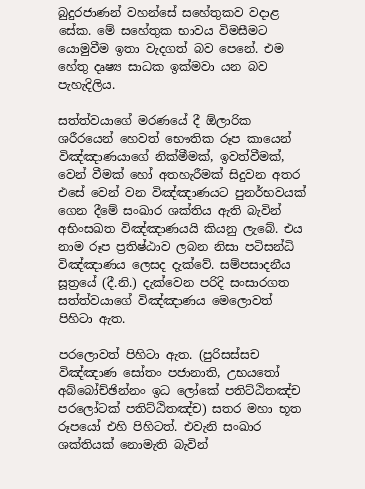බුදුරජාණන් වහන්සේ සහේතුකව වදාළ සේක. මේ සහේතුක භාවය විමසීමට යොමුවීම ඉතා වැදගත් බව පෙනේ. එම හේතු දෘෂ්‍ය සාධක ඉක්මවා යන බව පැහැදිලිය.

සත්ත්වයාගේ මරණයේ දී ඕලාරික ශරීරයෙන් හෙවත් භෞතික රූප කායෙන් විඤ්ඤාණයාගේ නික්මීමක්, ඉවත්වීමක්, වෙන් වීමක් හෝ අතහැරීමක් සිදුවන අතර එසේ වෙන් වන විඤ්ඤාණයට පුනර්භවයක් ගෙන දීමේ සංඛාර ශක්තිය ඇති බැවින් අභිංසඛත විඤ්ඤාණයයි කියනු ලැබේ. එය නාම රූප ප්‍රතිෂ්ඨාව ලබන නිසා පටිසන්ධි විඤ්ඤාණය ලෙසද දැක්වේ. සම්පසාදනීය සූත්‍රයේ (දී.නි.) දැක්වෙන පරිදි සංසාරගත සත්ත්වයාගේ විඤ්ඤාණය මෙලොවත් පිහිටා ඇත.

පරලොවත් පිහිටා ඇත. (පුරිසස්සච විඤ්ඤාණ සෝතං පජානාති, උභයතෝ අබ්බෝච්ඡින්නං ඉධ ලෝකේ පතිට්ඨිතඤ්ච පරලෝටක් පතිට්ඨිතඤ්ච) සතර මහා භූත රූපයෝ එහි පිහිටත්. එවැනි සංඛාර ශක්තියක් නොමැති බැවින්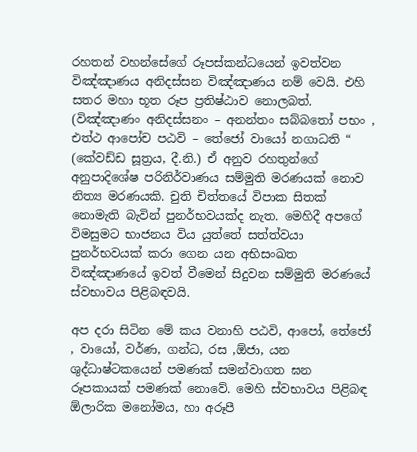රහතන් වහන්සේගේ රූපස්කන්ධයෙන් ඉවත්වන විඤ්ඤාණය අනිදස්සන විඤ්ඤාණය නම් වෙයි. එහි සතර මහා භූත රූප ප්‍රතිෂ්ඨාව නොලබත්. (විඤ්ඤාණං අනිදස්සනං – අනන්තං සබ්බතෝ පභං , එත්ථ ආපෝච පඨවි – තේජෝ වායෝ නගාධති “ (කේවඩ්ඩ සූත්‍රය, දී.නි.) ඒ අනුව රහතුන්ගේ අනුපාදිශේෂ පරිනිර්වාණය සම්මුති මරණයක් නොව නිත්‍ය මරණයකි. චුති චිත්තයේ විපාක සිතක් නොමැති බැවින් පුනර්භවයක්ද නැත. මෙහිදී අපගේ විමසුමට භාජනය විය යුත්තේ සත්ත්වයා පුනර්භවයක් කරා ගෙන යන අභිසංඛත විඤ්ඤාණයේ ඉවත් වීමෙන් සිදුවන සම්මුති මරණයේ ස්වභාවය පිළිබඳවයි.

අප දරා සිටින මේ කය වනාහි පඨවි, ආපෝ, තේජෝ , වායෝ, වර්ණ, ගන්ධ, රස ,ඕජා, යන ශුද්ධාෂ්ටකයෙන් පමණක් සමන්වාගත ඝන රූපකායක් පමණක් නොවේ. මෙහි ස්වභාවය පිළිබඳ ඕලාරික මනෝමය, හා අරූපී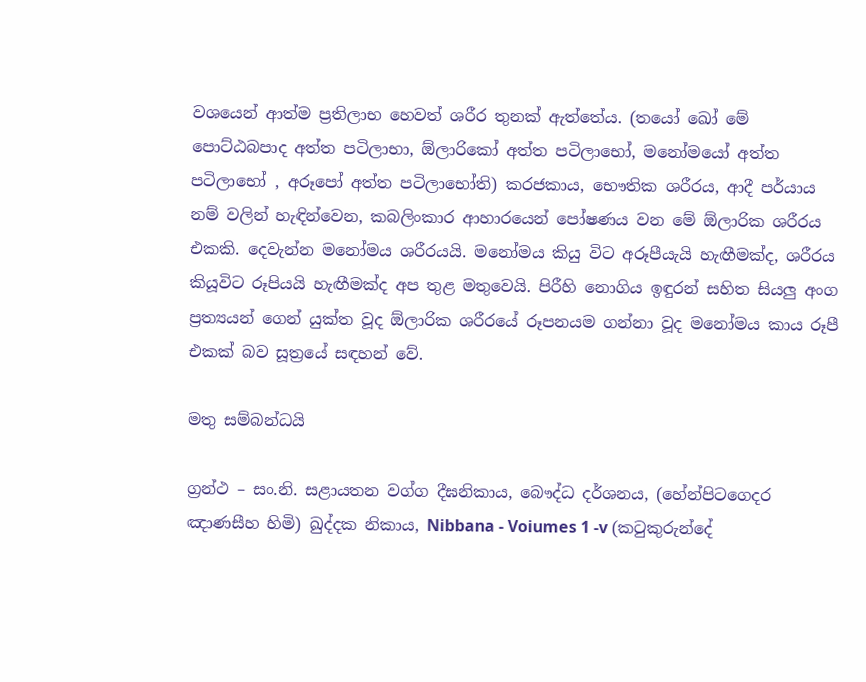වශයෙන් ආත්ම ප්‍රතිලාභ හෙවත් ශරීර තුනක් ඇත්තේය. (තයෝ ඛෝ මේ පොට්ඨබපාද අත්ත පටිලාභා, ඕලාරිකෝ අත්ත පටිලාභෝ, මනෝමයෝ අත්ත පටිලාභෝ , අරූපෝ අත්ත පටිලාභෝති) කරජකාය, භෞතික ශරීරය, ආදී පර්යාය නම් වලින් හැඳින්වෙන, කබලිංකාර ආහාරයෙන් පෝෂණය වන මේ ඕලාරික ශරීරය එකකි. දෙවැන්න මනෝමය ශරීරයයි. මනෝමය කියු විට අරූපීයැයි හැඟීමක්ද, ශරීරය කියූවිට රූපියයි හැඟීමක්ද අප තුළ මතුවෙයි. පිරීහි නොගිය ඉඳුරන් සහිත සියලු අංග ප්‍රත්‍යයන් ගෙන් යුක්ත වූද ඕලාරික ශරීරයේ රූපනයම ගන්නා වූද මනෝමය කාය රූපී එකක් බව සූත්‍රයේ සඳහන් වේ.

මතු සම්බන්ධයි

ග්‍රන්ථ – සං.නි. සළායතන වග්ග දීඝනිකාය, බෞද්ධ දර්ශනය, (හේන්පිටගෙදර ඤාණසීහ හිමි) ඛුද්දක නිකාය, Nibbana - Voiumes 1 -v (කටුකුරුන්දේ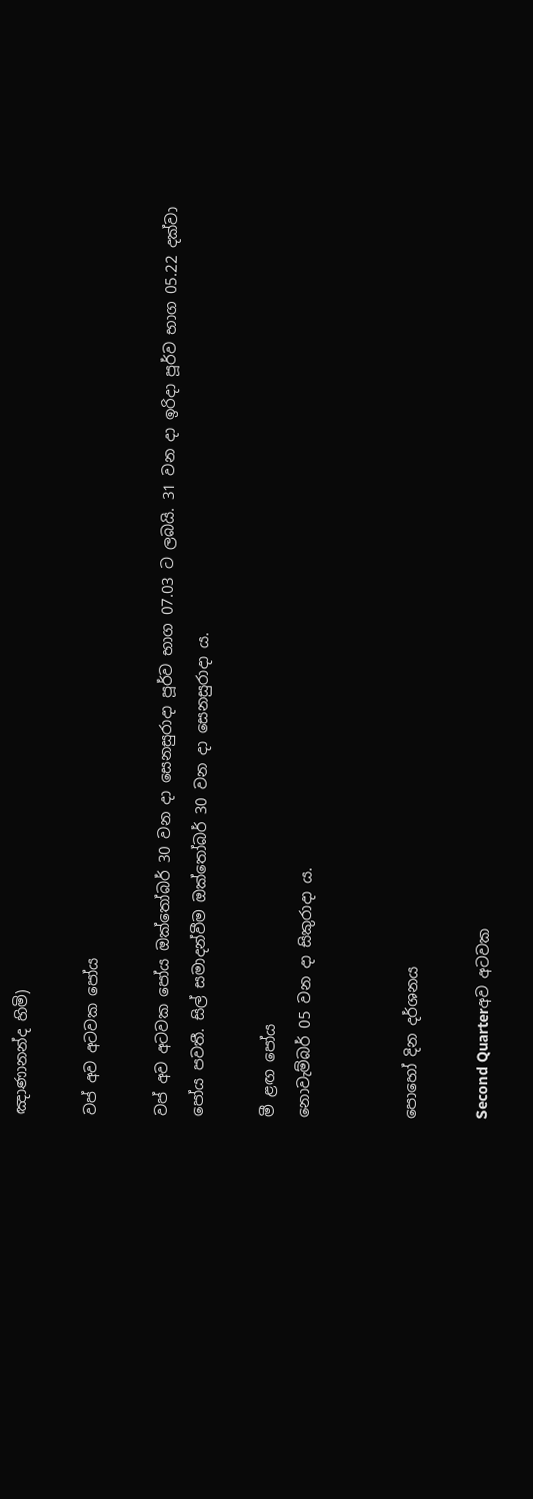ඤාණානන්ද හිමි)

වප් අව අටවක පෝය

වප් අව අටවක පෝය ඔක්තෝබර් 30 වන දා සෙනසුරාදා පූර්ව භාග 07.03 ට ලබයි. 31 වන දා ඉරිදා පූර්ව භාග 05.22 දක්වා පෝය පවතී. සිල් සමාදන්වීම ඔක්තෝබර් 30 වන දා සෙනසුරාදා ය.

මී ළඟ පෝය
නොවැම්බර් 05 වන දා සිකුරාදා ය.


පොහෝ දින දර්ශනය

Second Quarterඅව අටවක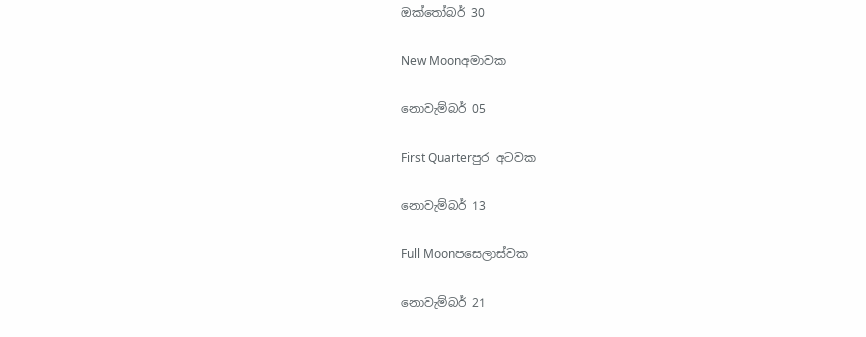ඔක්තෝබර් 30

New Moonඅමාවක

නොවැම්බර් 05

First Quarterපුර අටවක

නොවැම්බර් 13

Full Moonපසෙලාස්වක

නොවැම්බර් 21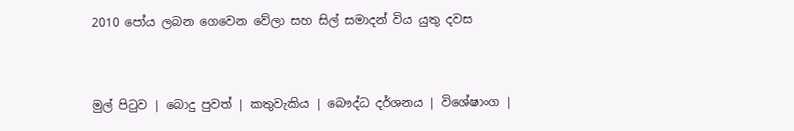2010 පෝය ලබන ගෙවෙන වේලා සහ සිල් සමාදන් විය යුතු දවස


මුල් පිටුව | බොදු පුවත් | කතුවැකිය | බෞද්ධ දර්ශනය | විශේෂාංග |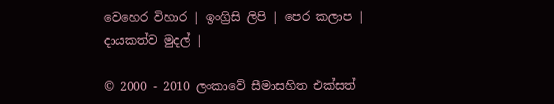වෙහෙර විහාර | ඉංග්‍රිසි ලිපි | පෙර කලාප | දායකත්ව මුදල් |

© 2000 - 2010 ලංකාවේ සීමාසහිත එක්සත්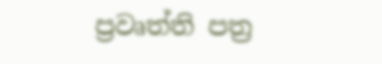ප්‍රවෘත්ති පත්‍ර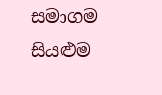සමාගම
සියළුම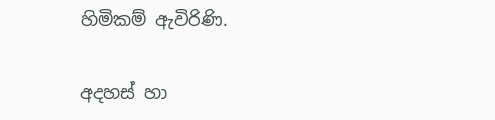හිමිකම් ඇවිරිණි.

අදහස් හා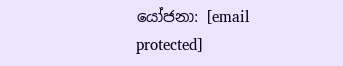යෝජනා: [email protected]